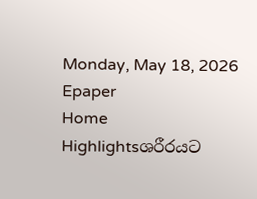Monday, May 18, 2026
Epaper
Home Highlightsශරීරයට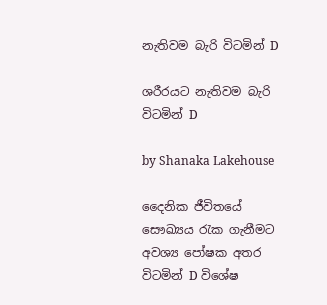නැතිවම බැරි විටමින් D

ශරීරයට නැතිවම බැරි විටමින් D

by Shanaka Lakehouse

දෛනික ජීවිතයේ සෞඛ්‍යය රැක ගැනීමට අවශ්‍ය පෝෂක අතර විටමින් D විශේෂ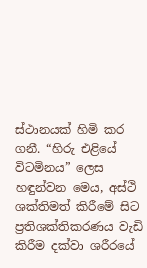ස්ථානයක් හිමි කර ගනී. “හිරු එළියේ විටමිනය” ලෙස හඳුන්වන මෙය, අස්ථි ශක්තිමත් කිරීමේ සිට ප්‍රතිශක්තිකරණය වැඩි කිරීම දක්වා ශරීරයේ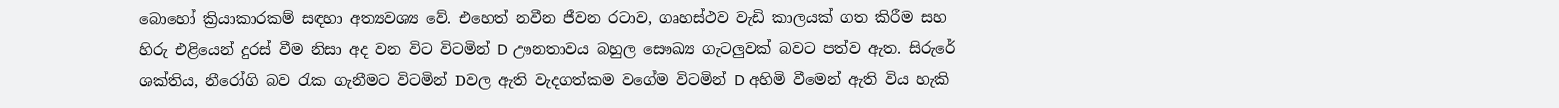බොහෝ ක්‍රියාකාරකම් සඳහා අත්‍යවශ්‍ය වේ. එහෙත් නවීන ජීවන රටාව, ගෘහස්ථව වැඩි කාලයක් ගත කිරීම සහ හිරු එළියෙන් දුරස් වීම නිසා අද වන විට විටමින් D ඌනතාවය බහුල සෞඛ්‍ය ගැටලුවක් බවට පත්ව ඇත. සිරුරේ ශක්තිය, නීරෝගි බව රැක ගැනීමට විටමින් Dවල ඇති වැදගත්කම වගේම විටමින් D අහිමි වීමෙන් ඇති විය හැකි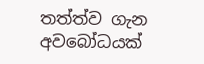තත්ත්ව ගැන අවබෝධයක්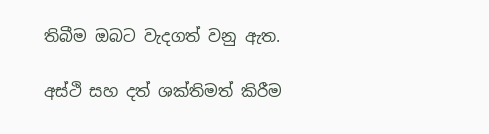තිබීම ඔබට වැදගත් වනු ඇත.

අස්ථි සහ දත් ශක්තිමත් කිරීම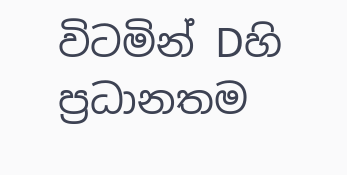විටමින් Dහි ප්‍රධානතම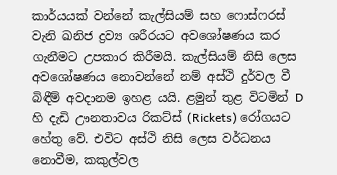කාර්යයක් වන්නේ කැල්සියම් සහ ෆොස්ෆරස් වැනි ඛනිජ ද්‍රව්‍ය ශරීරයට අවශෝෂණය කර ගැනීමට උපකාර කිරීමයි. කැල්සියම් නිසි ලෙස අවශෝෂණය නොවන්නේ නම් අස්ථි දුර්වල වී බිඳීම් අවදානම ඉහළ යයි. ළමුන් තුළ විටමින් D හි දැඩි ඌනතාවය රිකට්ස් (Rickets) රෝගයට හේතු වේ. එවිට අස්ථි නිසි ලෙස වර්ධනය නොවීම, කකුල්වල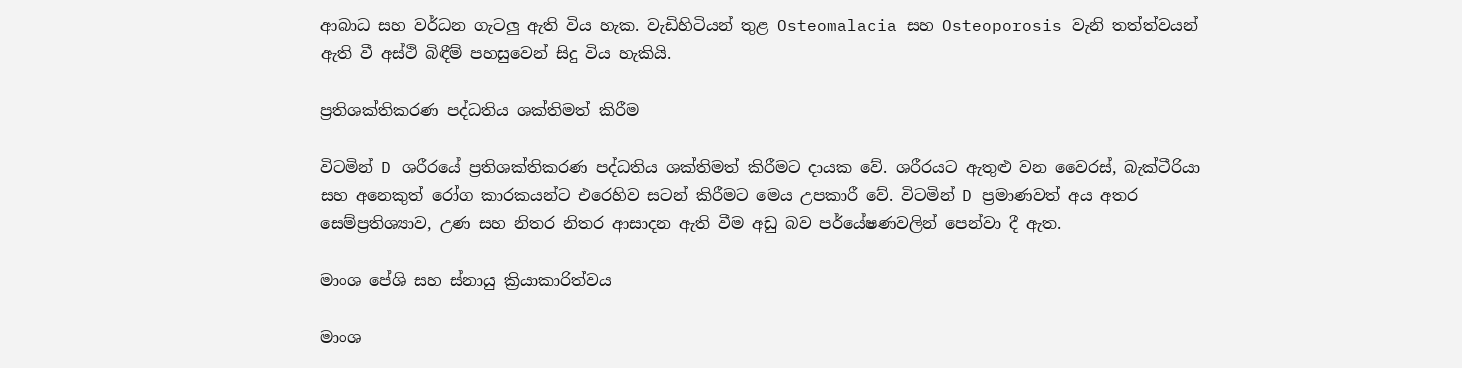ආබාධ සහ වර්ධන ගැටලු ඇති විය හැක. වැඩිහිටියන් තුළ Osteomalacia සහ Osteoporosis වැනි තත්ත්වයන් ඇති වී අස්ථි බිඳීම් පහසුවෙන් සිදු විය හැකියි.

ප්‍රතිශක්තිකරණ පද්ධතිය ශක්තිමත් කිරීම

විටමින් D ශරීරයේ ප්‍රතිශක්තිකරණ පද්ධතිය ශක්තිමත් කිරීමට දායක වේ. ශරීරයට ඇතුළු වන වෛරස්, බැක්ටීරියා සහ අනෙකුත් රෝග කාරකයන්ට එරෙහිව සටන් කිරීමට මෙය උපකාරී වේ. විටමින් D ප්‍රමාණවත් අය අතර සෙම්ප්‍රතිශ්‍යාව, උණ සහ නිතර නිතර ආසාදන ඇති වීම අඩු බව පර්යේෂණවලින් පෙන්වා දී ඇත.

මාංශ පේශි සහ ස්නායු ක්‍රියාකාරිත්වය

මාංශ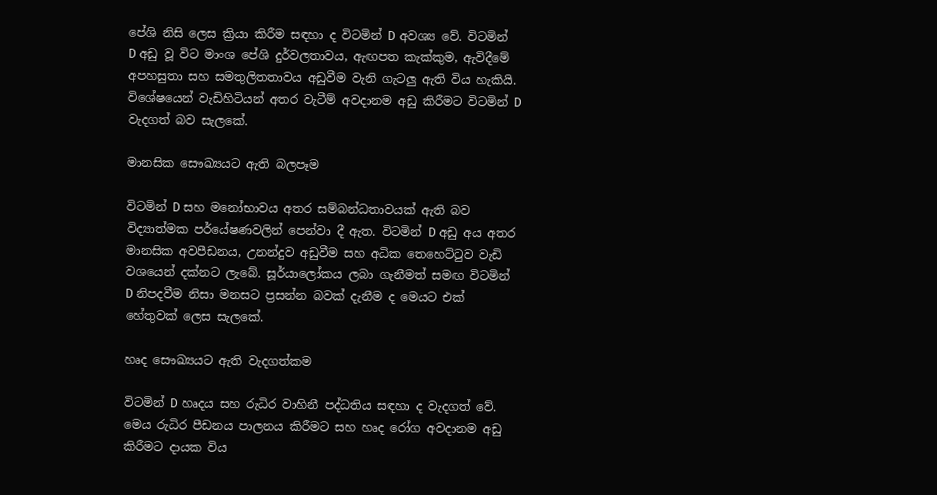පේශි නිසි ලෙස ක්‍රියා කිරීම සඳහා ද විටමින් D අවශ්‍ය වේ. විටමින් D අඩු වූ විට මාංශ පේශි දුර්වලතාවය, ඇඟපත කැක්කුම, ඇවිදීමේ අපහසුතා සහ සමතුලිතතාවය අඩුවීම වැනි ගැටලු ඇති විය හැකියි. විශේෂයෙන් වැඩිහිටියන් අතර වැටීම් අවදානම අඩු කිරීමට විටමින් D වැදගත් බව සැලකේ.

මානසික සෞඛ්‍යයට ඇති බලපෑම

විටමින් D සහ මනෝභාවය අතර සම්බන්ධතාවයක් ඇති බව විද්‍යාත්මක පර්යේෂණවලින් පෙන්වා දී ඇත. විටමින් D අඩු අය අතර මානසික අවපීඩනය, උනන්දුව අඩුවීම සහ අධික තෙහෙට්ටුව වැඩි වශයෙන් දක්නට ලැබේ. සූර්යාලෝකය ලබා ගැනීමත් සමඟ විටමින් D නිපදවීම නිසා මනසට ප්‍රසන්න බවක් දැනීම ද මෙයට එක් හේතුවක් ලෙස සැලකේ.

හෘද සෞඛ්‍යයට ඇති වැදගත්කම

විටමින් D හෘදය සහ රුධිර වාහිනී පද්ධතිය සඳහා ද වැදගත් වේ. මෙය රුධිර පීඩනය පාලනය කිරීමට සහ හෘද රෝග අවදානම අඩු කිරීමට දායක විය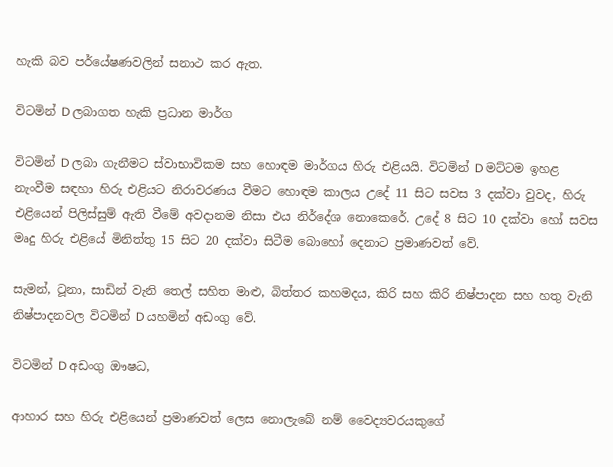හැකි බව පර්යේෂණවලින් සනාථ කර ඇත.

විටමින් D ලබාගත හැකි ප්‍රධාන මාර්ග

විටමින් D ලබා ගැනීමට ස්වාභාවිකම සහ හොඳම මාර්ගය හිරු එළියයි. විටමින් D මට්ටම ඉහළ නැංවීම සඳහා හිරු එළියට නිරාවරණය වීමට හොඳම කාලය උදේ 11 සිට සවස 3 දක්වා වුවද, හිරු එළියෙන් පිලිස්සුම් ඇති වීමේ අවදානම නිසා එය නිර්දේශ නොකෙරේ. උදේ 8 සිට 10 දක්වා හෝ සවස මෘදු හිරු එළියේ මිනිත්තු 15 සිට 20 දක්වා සිටීම බොහෝ දෙනාට ප්‍රමාණවත් වේ.

සැමන්, ටූනා, සාඩින් වැනි තෙල් සහිත මාළු, බිත්තර කහමදය, කිරි සහ කිරි නිෂ්පාදන සහ හතු වැනි නිෂ්පාදනවල විටමින් D යහමින් අඩංගු වේ.

විටමින් D අඩංගු ඖෂධ,

ආහාර සහ හිරු එළියෙන් ප්‍රමාණවත් ලෙස නොලැබේ නම් වෛද්‍යවරයකුගේ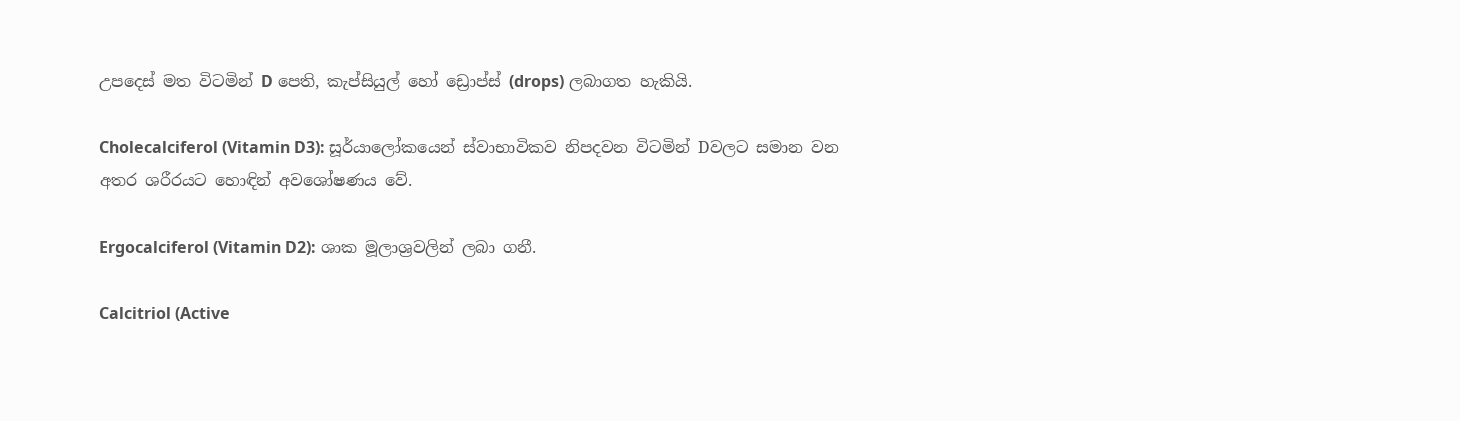උපදෙස් මත විටමින් D පෙති, කැප්සියුල් හෝ ඩ්‍රොප්ස් (drops) ලබාගත හැකියි.

Cholecalciferol (Vitamin D3): සූර්යාලෝකයෙන් ස්වාභාවිකව නිපදවන විටමින් Dවලට සමාන වන අතර ශරීරයට හොඳින් අවශෝෂණය වේ.

Ergocalciferol (Vitamin D2): ශාක මූලාශ්‍රවලින් ලබා ගනී.

Calcitriol (Active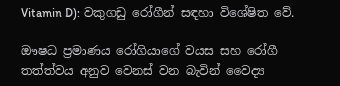Vitamin D): වකුගඩු රෝගීන් සඳහා විශේෂිත වේ.

ඖෂධ ප්‍රමාණය රෝගියාගේ වයස සහ රෝගී තත්ත්වය අනුව වෙනස් වන බැවින් වෛද්‍ය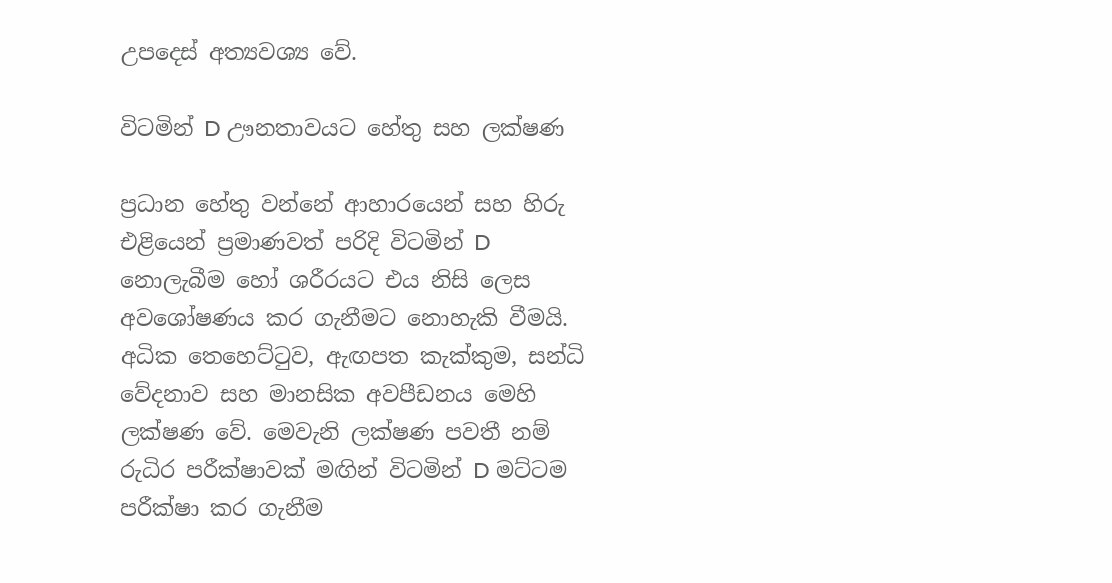උපදෙස් අත්‍යවශ්‍ය වේ.

විටමින් D ඌනතාවයට හේතු සහ ලක්ෂණ

ප්‍රධාන හේතු වන්නේ ආහාරයෙන් සහ හිරු එළියෙන් ප්‍රමාණවත් පරිදි විටමින් D නොලැබීම හෝ ශරීරයට එය නිසි ලෙස අවශෝෂණය කර ගැනීමට නොහැකි වීමයි. අධික තෙහෙට්ටුව, ඇඟපත කැක්කුම, සන්ධි වේදනාව සහ මානසික අවපීඩනය මෙහි ලක්ෂණ වේ. මෙවැනි ලක්ෂණ පවතී නම් රුධිර පරීක්ෂාවක් මඟින් විටමින් D මට්ටම පරීක්ෂා කර ගැනීම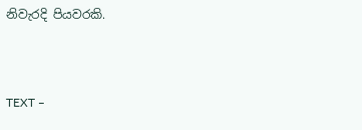නිවැරදි පියවරකි.



TEXT –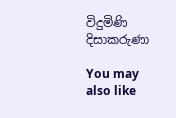විදුමිණි දිසාකරුණා

You may also like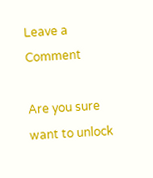Leave a Comment

Are you sure want to unlock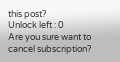this post?
Unlock left : 0
Are you sure want to cancel subscription?